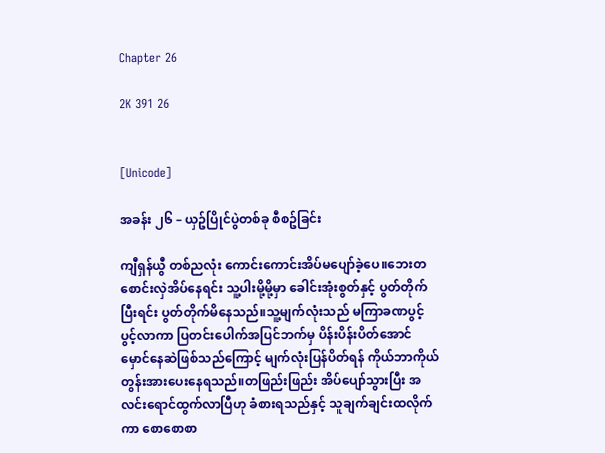Chapter 26

2K 391 26


[Unicode]

အခန်း ၂၆ – ယှဥ်ပြိုင်ပွဲတစ်ခု စီစဥ်ခြင်း

ကျီရှန်ယွီ တစ်ညလုံး ကောင်းကောင်းအိပ်မပျော်ခဲ့ပေ။ဘေးတစောင်းလှဲအိပ်နေရင်း သူ့ပါးမို့မို့မှာ ခေါင်းအုံးစွတ်နှင့် ပွတ်တိုက်ပြီးရင်း ပွတ်တိုက်မိနေသည်။သူ့မျက်လုံးသည် မကြာခဏပွင့်ပွင့်လာကာ ပြတင်းပေါက်အပြင်ဘက်မှ ပိန်းပိန်းပိတ်အောင် မှောင်နေဆဲဖြစ်သည်ကြောင့် မျက်လုံးပြန်ပိတ်ရန် ကိုယ်ဘာကိုယ် တွန်းအားပေးနေရသည်။တဖြည်းဖြည်း အိပ်ပျော်သွားပြီး အလင်းရောင်ထွက်လာပြီဟု ခံစားရသည်နှင့် သူချက်ချင်းထလိုက်ကာ စောစောစာ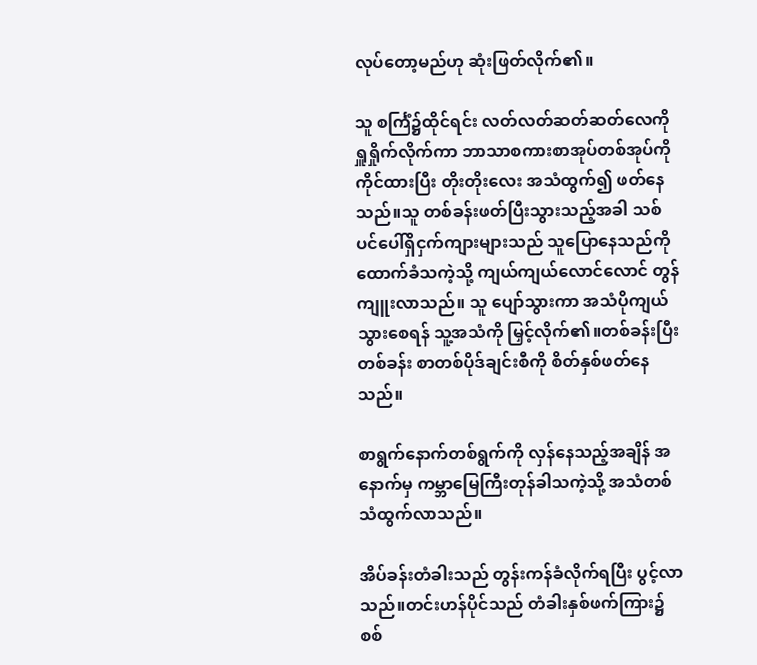လုပ်တော့မည်ဟု ဆုံးဖြတ်လိုက်၏။

သူ စင်္ကြံ၌ထိုင်ရင်း လတ်လတ်ဆတ်ဆတ်လေကို ရှူရှိုက်လိုက်ကာ ဘာသာစကားစာအုပ်တစ်အုပ်ကိုကိုင်ထားပြီး တိုးတိုးလေး အသံထွက်၍ ဖတ်နေသည်။သူ တစ်ခန်းဖတ်ပြီးသွားသည့်အခါ သစ်ပင်ပေါ်ရှိငှက်ကျားများသည် သူပြောနေသည်ကို ထောက်ခံသကဲ့သို့ ကျယ်ကျယ်လောင်လောင် တွန်ကျူးလာသည်။ သူ ပျော်သွားကာ အသံပိုကျယ်သွားစေရန် သူ့အသံကို မြှင့်လိုက်၏။တစ်ခန်းပြီးတစ်ခန်း စာတစ်ပိုဒ်ချင်းစီကို စိတ်နှစ်ဖတ်နေသည်။

စာရွက်နောက်တစ်ရွက်ကို လှန်နေသည့်အချိန် အနောက်မှ ကမ္ဘာမြေကြီးတုန်ခါသကဲ့သို့ အသံတစ်သံထွက်လာသည်။

အိပ်ခန်းတံခါးသည် တွန်းကန်ခံလိုက်ရပြီး ပွင့်လာသည်။တင်းဟန်ပိုင်သည် တံခါးနှစ်ဖက်ကြား၌ စစ်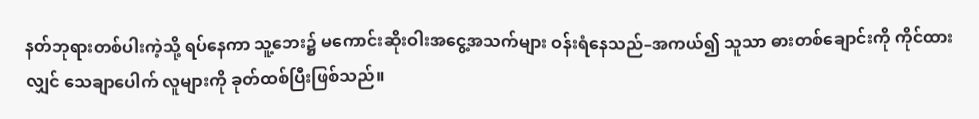နတ်ဘုရားတစ်ပါးကဲ့သို့ ရပ်နေကာ သူ့ဘေး၌ မကောင်းဆိုးဝါးအငွေ့အသက်များ ဝန်းရံနေသည်–အကယ်၍ သူသာ ဓားတစ်ချောင်းကို ကိုင်ထားလျှင် သေချာပေါက် လူများကို ခုတ်ထစ်ပြီးဖြစ်သည်။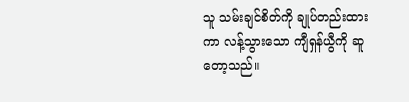သူ သမ်းချင်စိတ်ကို ချုပ်တည်းထားကာ လန့်သွားသော ကျီရှန်ယွီကို ဆူတော့သည်။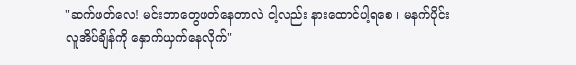"ဆက်ဖတ်လေ! မင်းဘာတွေဖတ်နေတာလဲ ငါ့လည်း နားထောင်ပါ့ရစေ ၊ မနက်ပိုင်း လူအိပ်ချိန်ကို နှောက်ယှက်နေလိုက်"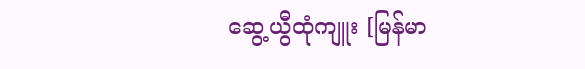ဆွေ့ယွီထုံကျူး [မြန်မာ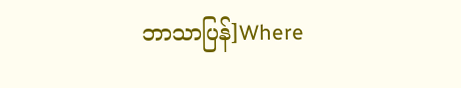ဘာသာပြန်]Where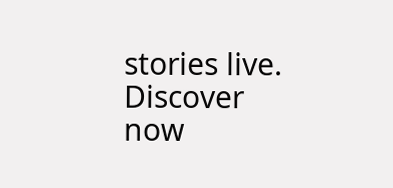stories live. Discover now